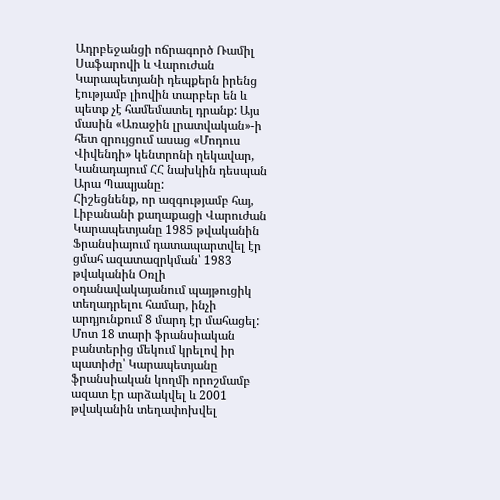Ադրբեջանցի ոճրագործ Ռամիլ Սաֆարովի և Վարուժան Կարապետյանի դեպքերն իրենց էությամբ լիովին տարբեր են և պետք չէ համեմատել դրանք: Այս մասին «Առաջին լրատվական»-ի հետ զրույցում ասաց «Մոդուս Վիվենդի» կենտրոնի ղեկավար, Կանադայում ՀՀ նախկին դեսպան Արա Պապյանը:
Հիշեցնենք, որ ազգությամբ հայ, Լիբանանի քաղաքացի Վարուժան Կարապետյանը 1985 թվականին Ֆրանսիայում դատապարտվել էր ցմահ ազատազրկման՝ 1983 թվականին Օռլի օդանավակայանում պայթուցիկ տեղադրելու համար, ինչի արդյունքում 8 մարդ էր մահացել: Մոտ 18 տարի ֆրանսիական բանտերից մեկում կրելով իր պատիժը՝ Կարապետյանը ֆրանսիական կողմի որոշմամբ ազատ էր արձակվել և 2001 թվականին տեղափոխվել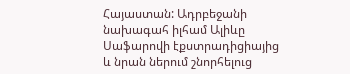Հայաստան: Ադրբեջանի նախագահ իլհամ Ալիևը Սաֆարովի էքստրադիցիայից և նրան ներում շնորհելուց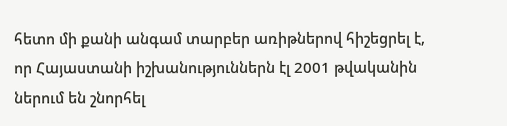հետո մի քանի անգամ տարբեր առիթներով հիշեցրել է, որ Հայաստանի իշխանություններն էլ 2001 թվականին ներում են շնորհել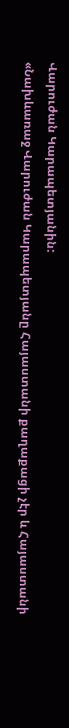Վարուժան Կարապետյանին:
«Նախևառաջ Վարուժան Կարապետյանը Հայաստանի քաղաքացի չէր և Հայաստանի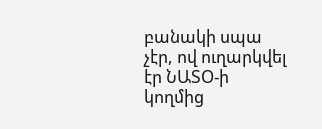բանակի սպա չէր, ով ուղարկվել էր ՆԱՏՕ-ի կողմից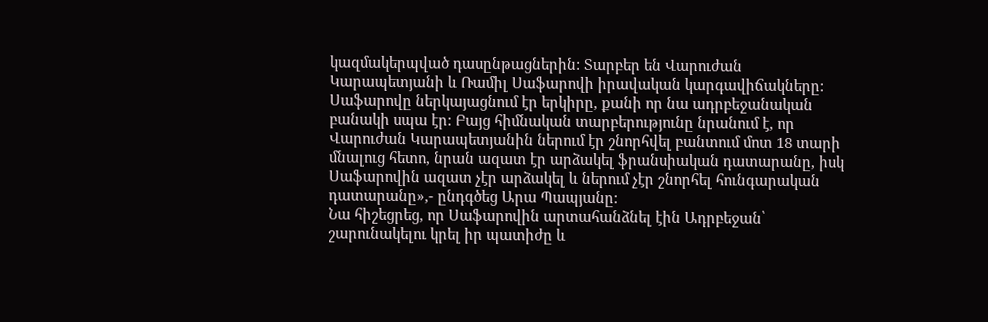կազմակերպված դասընթացներին: Տարբեր են Վարուժան Կարապետյանի և Ռամիլ Սաֆարովի իրավական կարգավիճակները: Սաֆարովը ներկայացնում էր երկիրը, քանի որ նա ադրբեջանական բանակի սպա էր: Բայց հիմնական տարբերությունը նրանում է, որ Վարուժան Կարապետյանին ներում էր շնորհվել բանտում մոտ 18 տարի մնալուց հետո, նրան ազատ էր արձակել ֆրանսիական դատարանը, իսկ Սաֆարովին ազատ չէր արձակել և ներում չէր շնորհել հունգարական դատարանը»,- ընդգծեց Արա Պապյանը:
Նա հիշեցրեց, որ Սաֆարովին արտահանձնել էին Ադրբեջան՝ շարունակելու կրել իր պատիժը և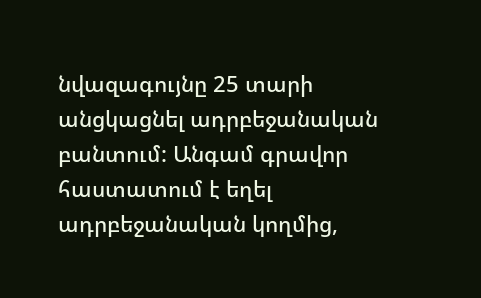նվազագույնը 25 տարի անցկացնել ադրբեջանական բանտում: Անգամ գրավոր հաստատում է եղել ադրբեջանական կողմից,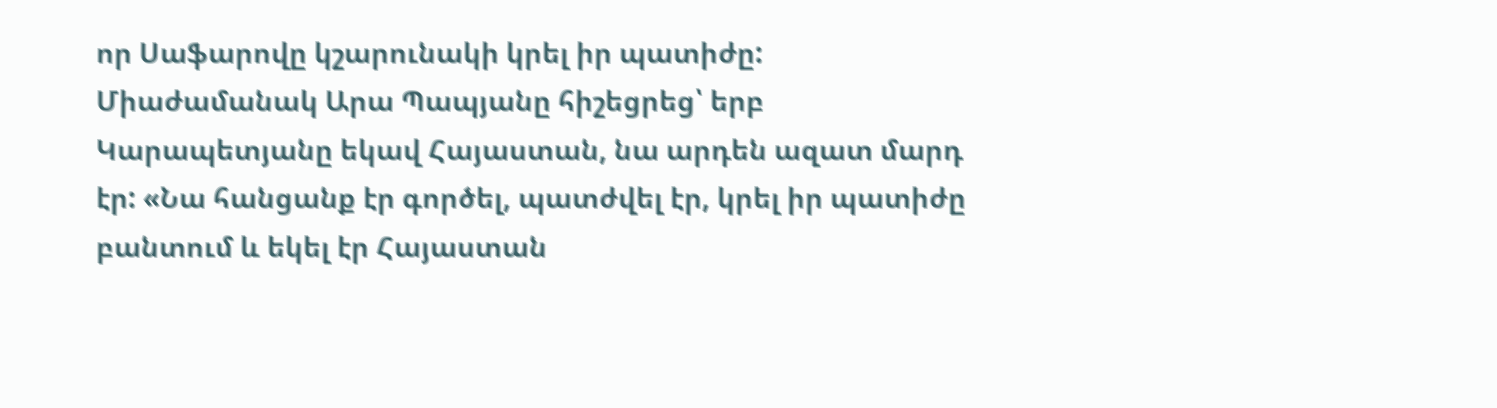որ Սաֆարովը կշարունակի կրել իր պատիժը: Միաժամանակ Արա Պապյանը հիշեցրեց՝ երբ Կարապետյանը եկավ Հայաստան, նա արդեն ազատ մարդ էր: «Նա հանցանք էր գործել, պատժվել էր, կրել իր պատիժը բանտում և եկել էր Հայաստան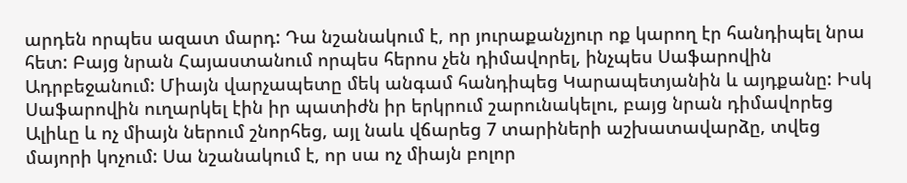արդեն որպես ազատ մարդ: Դա նշանակում է, որ յուրաքանչյուր ոք կարող էր հանդիպել նրա հետ: Բայց նրան Հայաստանում որպես հերոս չեն դիմավորել, ինչպես Սաֆարովին Ադրբեջանում: Միայն վարչապետը մեկ անգամ հանդիպեց Կարապետյանին և այդքանը: Իսկ Սաֆարովին ուղարկել էին իր պատիժն իր երկրում շարունակելու, բայց նրան դիմավորեց Ալիևը և ոչ միայն ներում շնորհեց, այլ նաև վճարեց 7 տարիների աշխատավարձը, տվեց մայորի կոչում: Սա նշանակում է, որ սա ոչ միայն բոլոր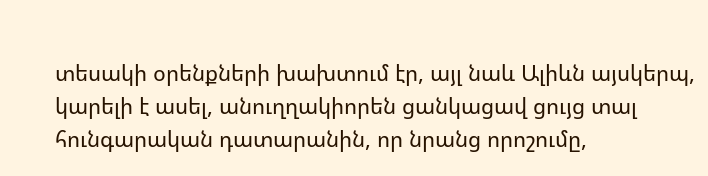տեսակի օրենքների խախտում էր, այլ նաև Ալիևն այսկերպ, կարելի է ասել, անուղղակիորեն ցանկացավ ցույց տալ հունգարական դատարանին, որ նրանց որոշումը,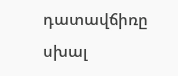դատավճիռը սխալ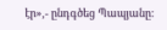էր»,- ընդգծեց Պապյանը: